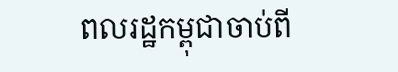ពលរដ្ឋកម្ពុជាចាប់ពី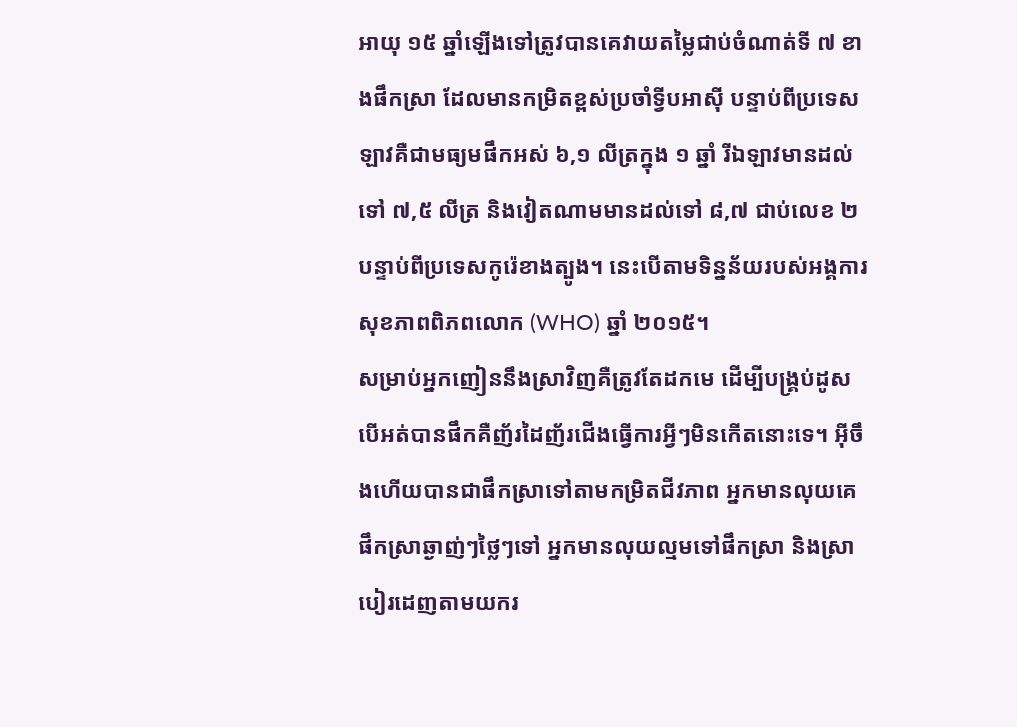អាយុ ១៥ ឆ្នាំឡើងទៅត្រូវបានគេវាយតម្លៃជាប់ចំណាត់ទី ៧ ខាងផឹកស្រា ដែលមានកម្រិតខ្ពស់ប្រចាំទ្វីបអាស៊ី បន្ទាប់ពីប្រទេសឡាវគឺជាមធ្យមផឹកអស់ ៦,១ លីត្រក្នុង ១ ឆ្នាំ រីឯឡាវមានដល់ទៅ ៧,៥ លីត្រ និងវៀតណាមមានដល់ទៅ ៨,៧ ជាប់លេខ ២ បន្ទាប់ពីប្រទេសកូរ៉េខាងត្បូង។ នេះបើតាមទិន្នន័យរបស់អង្គការសុខភាពពិភពលោក (WHO) ឆ្នាំ ២០១៥។
សម្រាប់អ្នកញៀននឹងស្រាវិញគឺត្រូវតែដកមេ ដើម្បីបង្គ្រប់ដូសបើអត់បានផឹកគឺញ័រដៃញ័រជើងធ្វើការអ្វីៗមិនកើតនោះទេ។ អ៊ីចឹងហើយបានជាផឹកស្រាទៅតាមកម្រិតជីវភាព អ្នកមានលុយគេផឹកស្រាឆ្ងាញ់ៗថ្លៃៗទៅ អ្នកមានលុយល្មមទៅផឹកស្រា និងស្រាបៀរដេញតាមយករ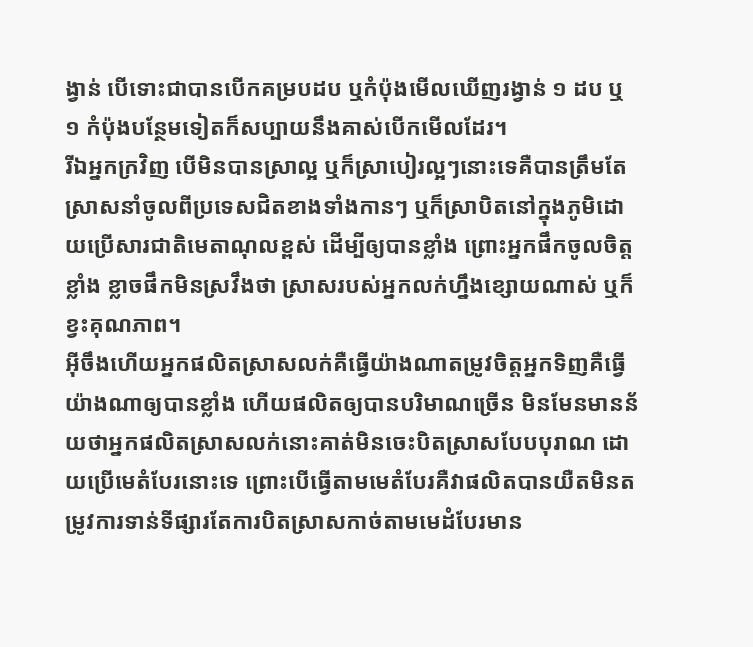ង្វាន់ បើទោះជាបានបើកគម្របដប ឬកំប៉ុងមើលឃើញរង្វាន់ ១ ដប ឬ ១ កំប៉ុងបន្ថែមទៀតក៏សប្បាយនឹងគាស់បើកមើលដែរ។
រីឯអ្នកក្រវិញ បើមិនបានស្រាល្អ ឬក៏ស្រាបៀរល្អៗនោះទេគឺបានត្រឹមតែស្រាសនាំចូលពីប្រទេសជិតខាងទាំងកានៗ ឬក៏ស្រាបិតនៅក្នុងភូមិដោយប្រើសារជាតិមេតាណុលខ្ពស់ ដើម្បីឲ្យបានខ្លាំង ព្រោះអ្នកផឹកចូលចិត្តខ្លាំង ខ្លាចផឹកមិនស្រវឹងថា ស្រាសរបស់អ្នកលក់ហ្នឹងខ្សោយណាស់ ឬក៏ខ្វះគុណភាព។
អ៊ីចឹងហើយអ្នកផលិតស្រាសលក់គឺធ្វើយ៉ាងណាតម្រូវចិត្តអ្នកទិញគឺធ្វើយ៉ាងណាឲ្យបានខ្លាំង ហើយផលិតឲ្យបានបរិមាណច្រើន មិនមែនមានន័យថាអ្នកផលិតស្រាសលក់នោះគាត់មិនចេះបិតស្រាសបែបបុរាណ ដោយប្រើមេតំបែរនោះទេ ព្រោះបើធ្វើតាមមេតំបែរគឺវាផលិតបានយឺតមិនតម្រូវការទាន់ទីផ្សារតែការបិតស្រាសកាច់តាមមេដំបែរមាន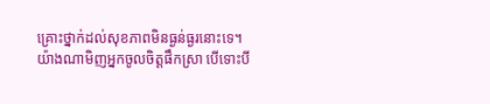គ្រោះថ្នាក់ដល់សុខភាពមិនធ្ងន់ធ្ងរនោះទេ។
យ៉ាងណាមិញអ្នកចូលចិត្តផឹកស្រា បើទោះបី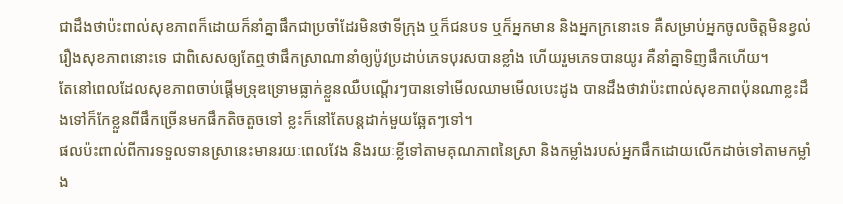ជាដឹងថាប៉ះពាល់សុខភាពក៏ដោយក៏នាំគ្នាផឹកជាប្រចាំដែរមិនថាទីក្រុង ឬក៏ជនបទ ឬក៏អ្នកមាន និងអ្នកក្រនោះទេ គឺសម្រាប់អ្នកចូលចិត្តមិនខ្វល់រឿងសុខភាពនោះទេ ជាពិសេសឲ្យតែឮថាផឹកស្រាណានាំឲ្យប៉ូវប្រដាប់ភេទបុរសបានខ្លាំង ហើយរួមភេទបានយូរ គឺនាំគ្នាទិញផឹកហើយ។
តែនៅពេលដែលសុខភាពចាប់ផ្តើមទ្រុឌទ្រោមធ្លាក់ខ្លួនឈឺបណ្តើរៗបានទៅមើលឈាមមើលបេះដូង បានដឹងថាវាប៉ះពាល់សុខភាពប៉ុនណាខ្លះដឹងទៅក៏កែខ្លួនពីផឹកច្រើនមកផឹកតិចតួចទៅ ខ្លះក៏នៅតែបន្តដាក់មួយឆ្អែតៗទៅ។
ផលប៉ះពាល់ពីការទទួលទានស្រានេះមានរយៈពេលវែង និងរយៈខ្លីទៅតាមគុណភាពនៃស្រា និងកម្លាំងរបស់អ្នកផឹកដោយលើកដាច់ទៅតាមកម្លាំង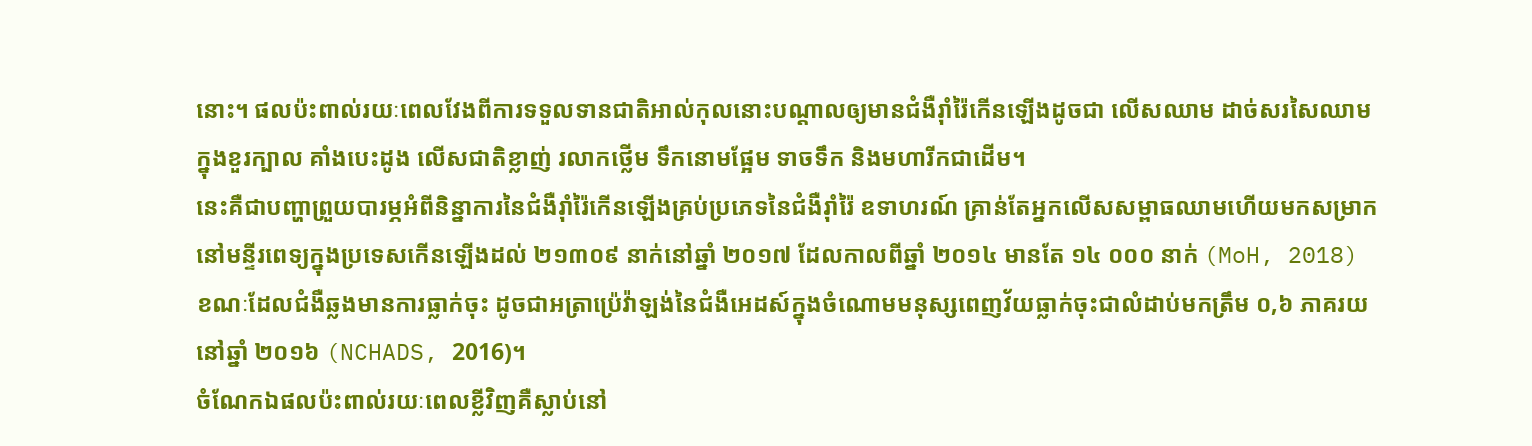នោះ។ ផលប៉ះពាល់រយៈពេលវែងពីការទទួលទានជាតិអាល់កុលនោះបណ្តាលឲ្យមានជំងឺរ៉ាំរ៉ៃកើនឡើងដូចជា លើសឈាម ដាច់សរសៃឈាមក្នុងខួរក្បាល គាំងបេះដូង លើសជាតិខ្លាញ់ រលាកថ្លើម ទឹកនោមផ្អែម ទាចទឹក និងមហារីកជាដើម។
នេះគឺជាបញ្ហាព្រួយបារម្ភអំពីនិន្នាការនៃជំងឺរ៉ាំរ៉ៃកើនឡើងគ្រប់ប្រភេទនៃជំងឺរ៉ាំរ៉ៃ ឧទាហរណ៍ គ្រាន់តែអ្នកលើសសម្ពាធឈាមហើយមកសម្រាកនៅមន្ទីរពេទ្យក្នុងប្រទេសកើនឡើងដល់ ២១៣០៩ នាក់នៅឆ្នាំ ២០១៧ ដែលកាលពីឆ្នាំ ២០១៤ មានតែ ១៤ ០០០ នាក់ (MoH, 2018) ខណៈដែលជំងឺឆ្លងមានការធ្លាក់ចុះ ដូចជាអត្រាប្រ៉េវ៉ាឡង់នៃជំងឺអេដស៍ក្នុងចំណោមមនុស្សពេញវ័យធ្លាក់ចុះជាលំដាប់មកត្រឹម ០,៦ ភាគរយនៅឆ្នាំ ២០១៦ (NCHADS, 2016)។
ចំណែកឯផលប៉ះពាល់រយៈពេលខ្លីវិញគឺស្លាប់នៅ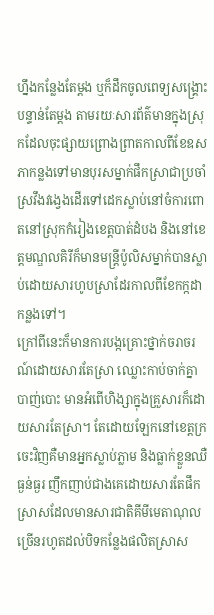ហ្នឹងកន្លែងតែម្តង ឬក៏ដឹកចូលពេទ្យសង្គ្រោះបន្ទាន់តែម្តង តាមរយៈសារព័ត៌មានក្នុងស្រុកដែលចុះផ្សាយព្រោងព្រាតកាលពីខែឧសភាកន្លងទៅមានបុរសម្នាក់ផឹកស្រាជាប្រចាំស្រវឹងវង្វេងដើរទៅដេកស្លាប់នៅចំការពោតនៅស្រុកកំរៀងខេត្តបាត់ដំបង និងនៅខេត្តមណ្ឌលគិរីក៏មានមន្ត្រីប៉ូលិសម្នាក់បានស្លាប់ដោយសារហូបស្រាដែរកាលពីខែកក្កដាកន្លងទៅ។
ក្រៅពីនេះក៏មានការបង្កគ្រោះថ្នាក់ចរាចរណ៍ដោយសារតែស្រា ឈ្លោះកាប់ចាក់គ្នា បាញ់បោះ មានអំពើហិង្សាក្នុងគ្រួសារក៏ដោយសារតែស្រា។ តែដោយឡែកនៅខេត្តក្រចេះវិញគឺមានអ្នកស្លាប់ភ្លាម និងធ្លាក់ខ្លួនឈឺធ្ងន់ធ្ងរ ញឹកញាប់ជាងគេដោយសារតែផឹកស្រាសដែលមានសារជាតិគីមីមេតាណុលច្រើនរហូតដល់បិទកន្លែងផលិតស្រាស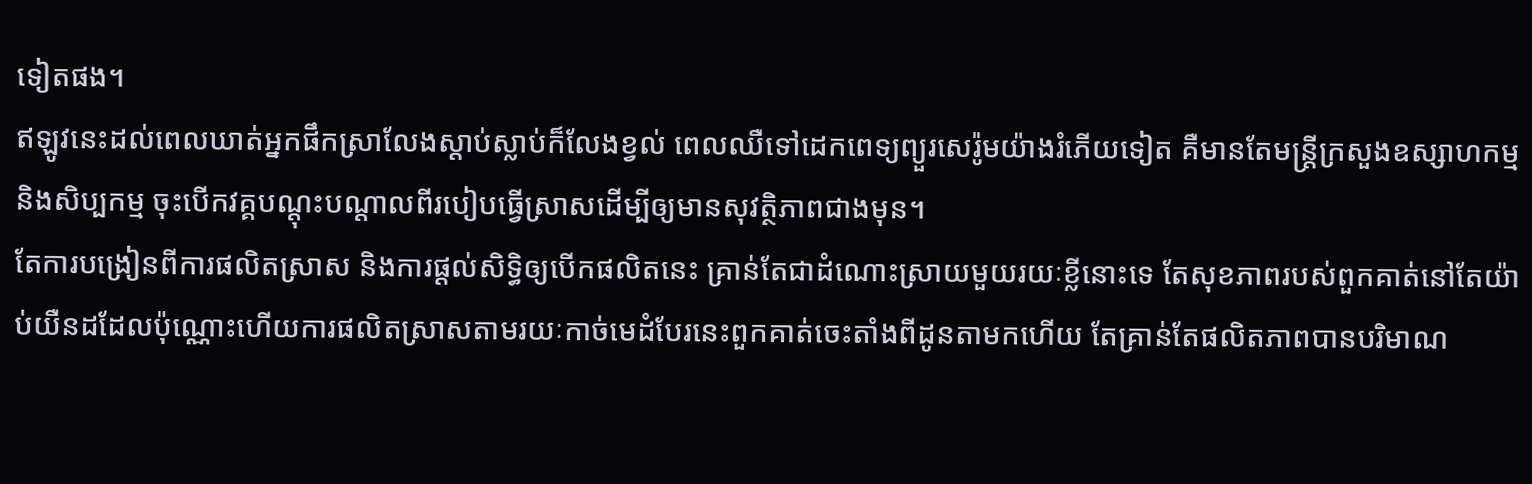ទៀតផង។
ឥឡូវនេះដល់ពេលឃាត់អ្នកផឹកស្រាលែងស្តាប់ស្លាប់ក៏លែងខ្វល់ ពេលឈឺទៅដេកពេទ្យព្យួរសេរ៉ូមយ៉ាងរំភើយទៀត គឺមានតែមន្ត្រីក្រសួងឧស្សាហកម្ម និងសិប្បកម្ម ចុះបើកវគ្គបណ្តុះបណ្តាលពីរបៀបធ្វើស្រាសដើម្បីឲ្យមានសុវត្ថិភាពជាងមុន។
តែការបង្រៀនពីការផលិតស្រាស និងការផ្តល់សិទ្ធិឲ្យបើកផលិតនេះ គ្រាន់តែជាដំណោះស្រាយមួយរយៈខ្លីនោះទេ តែសុខភាពរបស់ពួកគាត់នៅតែយ៉ាប់យឺនដដែលប៉ុណ្ណោះហើយការផលិតស្រាសតាមរយៈកាច់មេដំបែរនេះពួកគាត់ចេះតាំងពីដូនតាមកហើយ តែគ្រាន់តែផលិតភាពបានបរិមាណ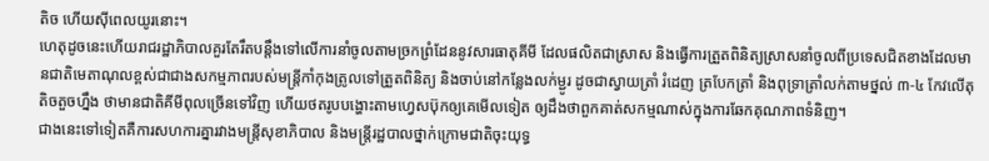តិច ហើយស៊ីពេលយូរនោះ។
ហេតុដូចនេះហើយរាជរដ្ឋាភិបាលគួរតែរឹតបន្តឹងទៅលើការនាំចូលតាមច្រកព្រំដែននូវសារធាតុគីមី ដែលផលិតជាស្រាស និងធ្វើការត្រួតពិនិត្យស្រាសនាំចូលពីប្រទេសជិតខាងដែលមានជាតិមេតាណុលខ្ពស់ជាជាងសកម្មភាពរបស់មន្ត្រីកាំកុងត្រូលទៅត្រួតពិនិត្យ និងចាប់នៅកន្លែងលក់ម្ជូរ ដូចជាស្វាយត្រាំ រំដេញ ត្របែកត្រាំ និងពុទ្រាត្រាំលក់តាមថ្នល់ ៣-៤ កែវលើតុតិចតួចហ្នឹង ថាមានជាតិគីមីពុលច្រើនទៅវិញ ហើយថតរូបបង្ហោះតាមហ្វេសប៊ុកឲ្យគេមើលទៀត ឲ្យដឹងថាពួកគាត់សកម្មណាស់ក្នុងការឆែកគុណភាពទំនិញ។
ជាងនេះទៅទៀតគឺការសហការគ្នារវាងមន្ត្រីសុខាភិបាល និងមន្ត្រីរដ្ឋបាលថ្នាក់ក្រោមជាតិចុះយុទ្ធ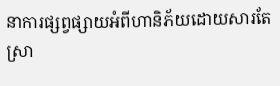នាការផ្សព្វផ្សាយអំពីហានិភ័យដោយសារតែស្រា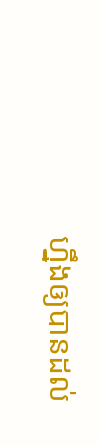ហ្នឹងឲ្យបានដល់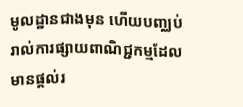មូលដ្ឋានជាងមុន ហើយបញ្ឈប់រាល់ការផ្សាយពាណិជ្ជកម្មដែលមានផ្តល់រ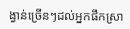ង្វាន់ច្រើនៗដល់អ្នកផឹកស្រា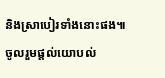និងស្រាបៀរទាំងនោះផង៕
ចូលរួមផ្តល់យោបល់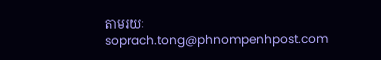តាមរយៈ soprach.tong@phnompenhpost.com